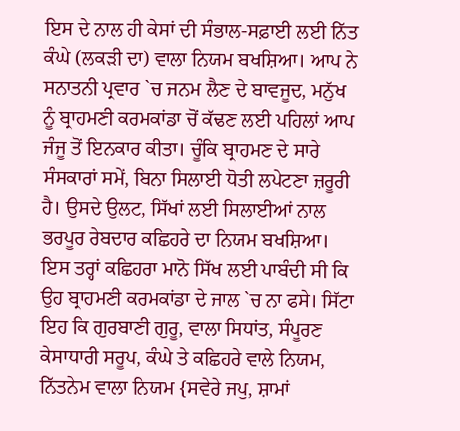ਇਸ ਦੇ ਨਾਲ ਹੀ ਕੇਸਾਂ ਦੀ ਸੰਭਾਲ-ਸਫ਼ਾਈ ਲਈ ਨਿੱਤ ਕੰਘੇ (ਲਕੜੀ ਦਾ) ਵਾਲਾ ਨਿਯਮ ਬਖਸ਼ਿਆ। ਆਪ ਨੇ ਸਨਾਤਨੀ ਪ੍ਰਵਾਰ `ਚ ਜਨਮ ਲੈਣ ਦੇ ਬਾਵਜੂਦ, ਮਨੁੱਖ ਨੂੰ ਬ੍ਰਾਹਮਣੀ ਕਰਮਕਾਂਡਾ ਚੋਂ ਕੱਢਣ ਲਈ ਪਹਿਲਾਂ ਆਪ ਜੰਜੂ ਤੋਂ ਇਨਕਾਰ ਕੀਤਾ। ਚੂੰਕਿ ਬ੍ਰਾਹਮਣ ਦੇ ਸਾਰੇ ਸੰਸਕਾਰਾਂ ਸਮੇਂ, ਬਿਨਾ ਸਿਲਾਈ ਧੋਤੀ ਲਪੇਟਣਾ ਜ਼ਰੂਰੀ ਹੈ। ਉਸਦੇ ਉਲਟ, ਸਿੱਖਾਂ ਲਈ ਸਿਲਾਈਆਂ ਨਾਲ ਭਰਪੂਰ ਰੇਬਦਾਰ ਕਛਿਹਰੇ ਦਾ ਨਿਯਮ ਬਖਸ਼ਿਆ। ਇਸ ਤਰ੍ਹਾਂ ਕਛਿਹਰਾ ਮਾਨੋ ਸਿੱਖ ਲਈ ਪਾਬੰਦੀ ਸੀ ਕਿ ਉਹ ਬ੍ਰਾਹਮਣੀ ਕਰਮਕਾਂਡਾ ਦੇ ਜਾਲ `ਚ ਨਾ ਫਸੇ। ਸਿੱਟਾ ਇਹ ਕਿ ਗੁਰਬਾਣੀ ਗੁਰੂ, ਵਾਲਾ ਸਿਧਾਂਤ, ਸੰਪੂਰਣ ਕੇਸਾਧਾਰੀ ਸਰੂਪ, ਕੰਘੇ ਤੇ ਕਛਿਹਰੇ ਵਾਲੇ ਨਿਯਮ, ਨਿੱਤਨੇਮ ਵਾਲਾ ਨਿਯਮ {ਸਵੇਰੇ ਜਪੁ, ਸ਼ਾਮਾਂ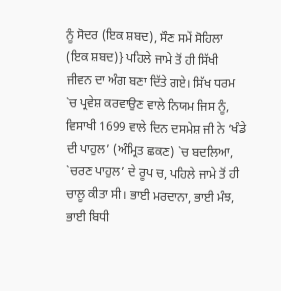ਨੂੰ ਸੋਦਰ (ਇਕ ਸ਼ਬਦ), ਸੌਣ ਸਮੇਂ ਸੋਹਿਲਾ (ਇਕ ਸ਼ਬਦ)} ਪਹਿਲੇ ਜਾਮੇ ਤੋਂ ਹੀ ਸਿੱਖੀ ਜੀਵਨ ਦਾ ਅੰਗ ਬਣਾ ਦਿੱਤੇ ਗਏ। ਸਿੱਖ ਧਰਮ `ਚ ਪ੍ਰਵੇਸ਼ ਕਰਵਾਉਣ ਵਾਲੇ ਨਿਯਮ ਜਿਸ ਨੂੰ, ਵਿਸਾਖੀ 1699 ਵਾਲੇ ਦਿਨ ਦਸਮੇਸ਼ ਜੀ ਨੇ ‘ਖੰਡੇ ਦੀ ਪਾਹੁਲ’ (ਅੰਮ੍ਰਿਤ ਛਕਣ) `ਚ ਬਦਲਿਆ, `ਚਰਣ ਪਾਹੁਲ’ ਦੇ ਰੂਪ ਚ, ਪਹਿਲੇ ਜਾਮੇ ਤੋਂ ਹੀ ਚਾਲੂ ਕੀਤਾ ਸੀ। ਭਾਈ ਮਰਦਾਨਾ, ਭਾਈ ਮੰਝ, ਭਾਈ ਬਿਧੀ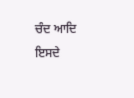ਚੰਦ ਆਦਿ ਇਸਦੇ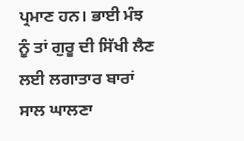ਪ੍ਰਮਾਣ ਹਨ। ਭਾਈ ਮੰਝ ਨੂੰ ਤਾਂ ਗੁਰੂ ਦੀ ਸਿੱਖੀ ਲੈਣ ਲਈ ਲਗਾਤਾਰ ਬਾਰਾਂ ਸਾਲ ਘਾਲਣਾ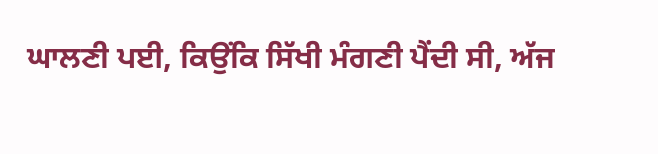ਘਾਲਣੀ ਪਈ, ਕਿਉਂਕਿ ਸਿੱਖੀ ਮੰਗਣੀ ਪੈਂਦੀ ਸੀ, ਅੱਜ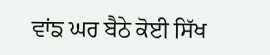ਵਾਂਙ ਘਰ ਬੈਠੇ ਕੋਈ ਸਿੱਖ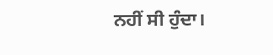ਨਹੀਂ ਸੀ ਹੁੰਦਾ।